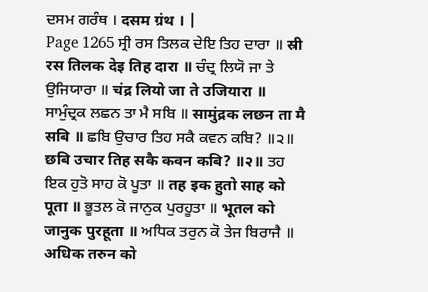ਦਸਮ ਗਰੰਥ । दसम ग्रंथ । |
Page 1265 ਸ੍ਰੀ ਰਸ ਤਿਲਕ ਦੇਇ ਤਿਹ ਦਾਰਾ ॥ स्री रस तिलक देइ तिह दारा ॥ ਚੰਦ੍ਰ ਲਿਯੋ ਜਾ ਤੇ ਉਜਿਯਾਰਾ ॥ चंद्र लियो जा ते उजियारा ॥ ਸਾਮੁੰਦ੍ਰਕ ਲਛਨ ਤਾ ਮੈ ਸਬਿ ॥ सामुंद्रक लछन ता मै सबि ॥ ਛਬਿ ਉਚਾਰ ਤਿਹ ਸਕੈ ਕਵਨ ਕਬਿ? ॥੨॥ छबि उचार तिह सकै कवन कबि? ॥२॥ ਤਹ ਇਕ ਹੁਤੋ ਸਾਹ ਕੋ ਪੂਤਾ ॥ तह इक हुतो साह को पूता ॥ ਭੂਤਲ ਕੋ ਜਾਨੁਕ ਪੁਰਹੂਤਾ ॥ भूतल को जानुक पुरहूता ॥ ਅਧਿਕ ਤਰੁਨ ਕੋ ਤੇਜ ਬਿਰਾਜੈ ॥ अधिक तरुन को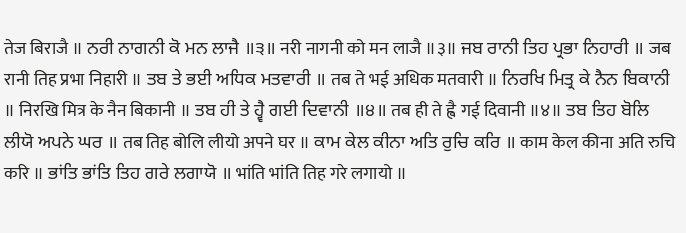तेज बिराजै ॥ ਨਰੀ ਨਾਗਨੀ ਕੋ ਮਨ ਲਾਜੈ ॥੩॥ नरी नागनी को मन लाजै ॥३॥ ਜਬ ਰਾਨੀ ਤਿਹ ਪ੍ਰਭਾ ਨਿਹਾਰੀ ॥ जब रानी तिह प्रभा निहारी ॥ ਤਬ ਤੇ ਭਈ ਅਧਿਕ ਮਤਵਾਰੀ ॥ तब ते भई अधिक मतवारी ॥ ਨਿਰਖਿ ਮਿਤ੍ਰ ਕੇ ਨੈਨ ਬਿਕਾਨੀ ॥ निरखि मित्र के नैन बिकानी ॥ ਤਬ ਹੀ ਤੇ ਹ੍ਵੈ ਗਈ ਦਿਵਾਨੀ ॥੪॥ तब ही ते ह्वै गई दिवानी ॥४॥ ਤਬ ਤਿਹ ਬੋਲਿ ਲੀਯੋ ਅਪਨੇ ਘਰ ॥ तब तिह बोलि लीयो अपने घर ॥ ਕਾਮ ਕੇਲ ਕੀਨਾ ਅਤਿ ਰੁਚਿ ਕਰਿ ॥ काम केल कीना अति रुचि करि ॥ ਭਾਂਤਿ ਭਾਂਤਿ ਤਿਹ ਗਰੇ ਲਗਾਯੋ ॥ भांति भांति तिह गरे लगायो ॥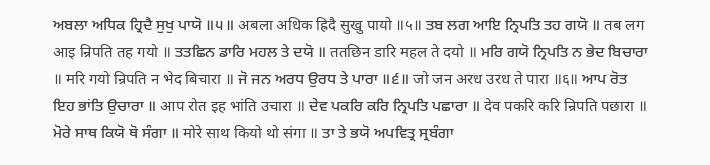ਅਬਲਾ ਅਧਿਕ ਹ੍ਰਿਦੈ ਸੁਖੁ ਪਾਯੋ ॥੫॥ अबला अधिक ह्रिदै सुखु पायो ॥५॥ ਤਬ ਲਗ ਆਇ ਨ੍ਰਿਪਤਿ ਤਹ ਗਯੋ ॥ तब लग आइ न्रिपति तह गयो ॥ ਤਤਛਿਨ ਡਾਰਿ ਮਹਲ ਤੇ ਦਯੋ ॥ ततछिन डारि महल ते दयो ॥ ਮਰਿ ਗਯੋ ਨ੍ਰਿਪਤਿ ਨ ਭੇਦ ਬਿਚਾਰਾ ॥ मरि गयो न्रिपति न भेद बिचारा ॥ ਜੋ ਜਨ ਅਰਧ ਉਰਧ ਤੇ ਪਾਰਾ ॥੬॥ जो जन अरध उरध ते पारा ॥६॥ ਆਪ ਰੋਤ ਇਹ ਭਾਂਤਿ ਉਚਾਰਾ ॥ आप रोत इह भांति उचारा ॥ ਦੇਵ ਪਕਰਿ ਕਰਿ ਨ੍ਰਿਪਤਿ ਪਛਾਰਾ ॥ देव पकरि करि न्रिपति पछारा ॥ ਮੋਰੇ ਸਾਥ ਕਿਯੋ ਥੋ ਸੰਗਾ ॥ मोरे साथ कियो थो संगा ॥ ਤਾ ਤੇ ਭਯੋ ਅਪਵਿਤ੍ਰ ਸ੍ਰਬੰਗਾ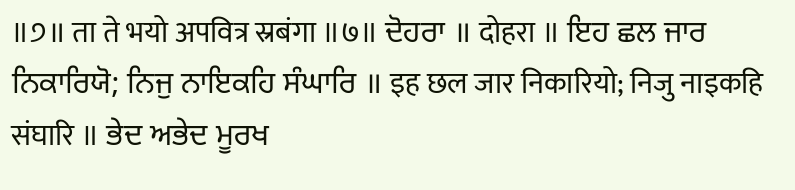॥੭॥ ता ते भयो अपवित्र स्रबंगा ॥७॥ ਦੋਹਰਾ ॥ दोहरा ॥ ਇਹ ਛਲ ਜਾਰ ਨਿਕਾਰਿਯੋ; ਨਿਜੁ ਨਾਇਕਹਿ ਸੰਘਾਰਿ ॥ इह छल जार निकारियो; निजु नाइकहि संघारि ॥ ਭੇਦ ਅਭੇਦ ਮੂਰਖ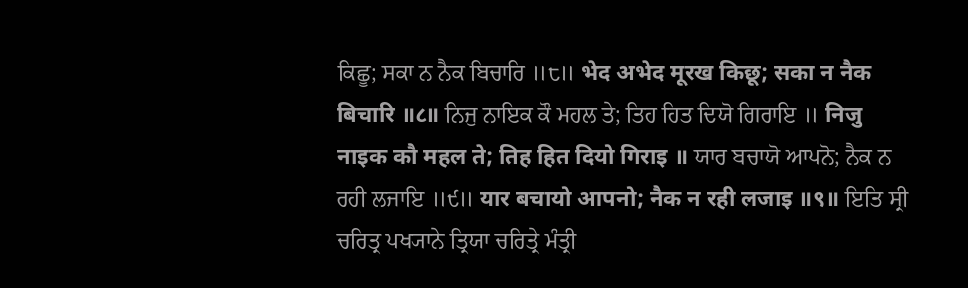ਕਿਛੂ; ਸਕਾ ਨ ਨੈਕ ਬਿਚਾਰਿ ॥੮॥ भेद अभेद मूरख किछू; सका न नैक बिचारि ॥८॥ ਨਿਜੁ ਨਾਇਕ ਕੌ ਮਹਲ ਤੇ; ਤਿਹ ਹਿਤ ਦਿਯੋ ਗਿਰਾਇ ॥ निजु नाइक कौ महल ते; तिह हित दियो गिराइ ॥ ਯਾਰ ਬਚਾਯੋ ਆਪਨੋ; ਨੈਕ ਨ ਰਹੀ ਲਜਾਇ ॥੯॥ यार बचायो आपनो; नैक न रही लजाइ ॥९॥ ਇਤਿ ਸ੍ਰੀ ਚਰਿਤ੍ਰ ਪਖ੍ਯਾਨੇ ਤ੍ਰਿਯਾ ਚਰਿਤ੍ਰੇ ਮੰਤ੍ਰੀ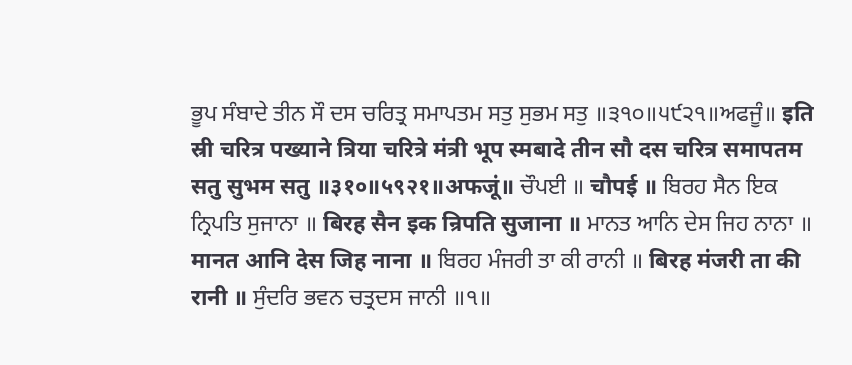ਭੂਪ ਸੰਬਾਦੇ ਤੀਨ ਸੌ ਦਸ ਚਰਿਤ੍ਰ ਸਮਾਪਤਮ ਸਤੁ ਸੁਭਮ ਸਤੁ ॥੩੧੦॥੫੯੨੧॥ਅਫਜੂੰ॥ इति स्री चरित्र पख्याने त्रिया चरित्रे मंत्री भूप स्मबादे तीन सौ दस चरित्र समापतम सतु सुभम सतु ॥३१०॥५९२१॥अफजूं॥ ਚੌਪਈ ॥ चौपई ॥ ਬਿਰਹ ਸੈਨ ਇਕ ਨ੍ਰਿਪਤਿ ਸੁਜਾਨਾ ॥ बिरह सैन इक न्रिपति सुजाना ॥ ਮਾਨਤ ਆਨਿ ਦੇਸ ਜਿਹ ਨਾਨਾ ॥ मानत आनि देस जिह नाना ॥ ਬਿਰਹ ਮੰਜਰੀ ਤਾ ਕੀ ਰਾਨੀ ॥ बिरह मंजरी ता की रानी ॥ ਸੁੰਦਰਿ ਭਵਨ ਚਤ੍ਰਦਸ ਜਾਨੀ ॥੧॥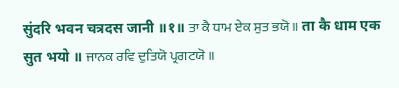सुंदरि भवन चत्रदस जानी ॥१॥ ਤਾ ਕੈ ਧਾਮ ਏਕ ਸੁਤ ਭਯੋ ॥ ता कै धाम एक सुत भयो ॥ ਜਾਨਕ ਰਵਿ ਦੁਤਿਯੋ ਪ੍ਰਗਟਯੋ ॥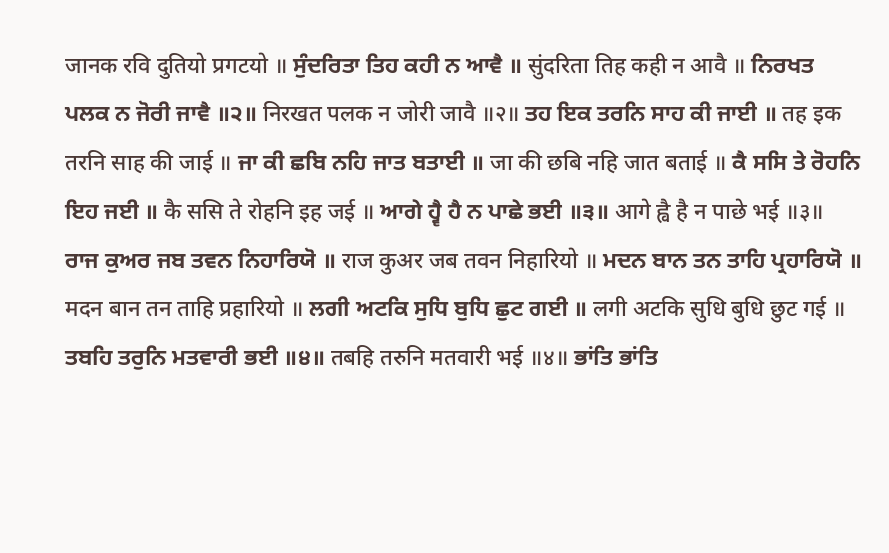जानक रवि दुतियो प्रगटयो ॥ ਸੁੰਦਰਿਤਾ ਤਿਹ ਕਹੀ ਨ ਆਵੈ ॥ सुंदरिता तिह कही न आवै ॥ ਨਿਰਖਤ ਪਲਕ ਨ ਜੋਰੀ ਜਾਵੈ ॥੨॥ निरखत पलक न जोरी जावै ॥२॥ ਤਹ ਇਕ ਤਰਨਿ ਸਾਹ ਕੀ ਜਾਈ ॥ तह इक तरनि साह की जाई ॥ ਜਾ ਕੀ ਛਬਿ ਨਹਿ ਜਾਤ ਬਤਾਈ ॥ जा की छबि नहि जात बताई ॥ ਕੈ ਸਸਿ ਤੇ ਰੋਹਨਿ ਇਹ ਜਈ ॥ कै ससि ते रोहनि इह जई ॥ ਆਗੇ ਹ੍ਵੈ ਹੈ ਨ ਪਾਛੇ ਭਈ ॥੩॥ आगे ह्वै है न पाछे भई ॥३॥ ਰਾਜ ਕੁਅਰ ਜਬ ਤਵਨ ਨਿਹਾਰਿਯੋ ॥ राज कुअर जब तवन निहारियो ॥ ਮਦਨ ਬਾਨ ਤਨ ਤਾਹਿ ਪ੍ਰਹਾਰਿਯੋ ॥ मदन बान तन ताहि प्रहारियो ॥ ਲਗੀ ਅਟਕਿ ਸੁਧਿ ਬੁਧਿ ਛੁਟ ਗਈ ॥ लगी अटकि सुधि बुधि छुट गई ॥ ਤਬਹਿ ਤਰੁਨਿ ਮਤਵਾਰੀ ਭਈ ॥੪॥ तबहि तरुनि मतवारी भई ॥४॥ ਭਾਂਤਿ ਭਾਂਤਿ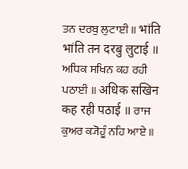ਤਨ ਦਰਬੁ ਲੁਟਾਈ ॥ भांति भांति तन दरबु लुटाई ॥ ਅਧਿਕ ਸਖਿਨ ਕਹ ਰਹੀ ਪਠਾਈ ॥ अधिक सखिन कह रही पठाई ॥ ਰਾਜ ਕੁਅਰ ਕ੍ਯੋਹੂੰ ਨਹਿ ਆਏ ॥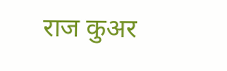राज कुअर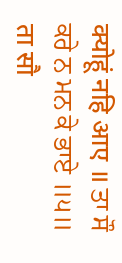क्योहूं नहि आए ॥ ਤਾ ਸੌ ਕਰੇ ਨ ਮਨ ਕੇ ਭਾਏ ॥੫॥ ता सौ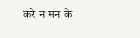करे न मन के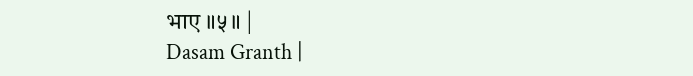भाए ॥५॥ |
Dasam Granth |